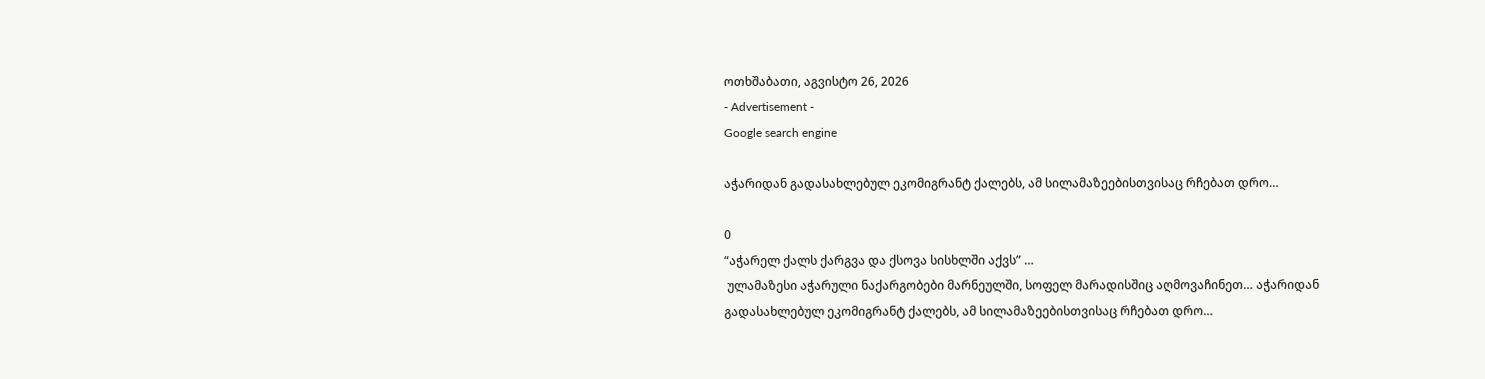ოთხშაბათი, აგვისტო 26, 2026
- Advertisement -
Google search engine

აჭარიდან გადასახლებულ ეკომიგრანტ ქალებს, ამ სილამაზეებისთვისაც რჩებათ დრო…

0
“აჭარელ ქალს ქარგვა და ქსოვა სისხლში აქვს” …
 ულამაზესი აჭარული ნაქარგობები მარნეულში, სოფელ მარადისშიც აღმოვაჩინეთ… აჭარიდან გადასახლებულ ეკომიგრანტ ქალებს, ამ სილამაზეებისთვისაც რჩებათ დრო…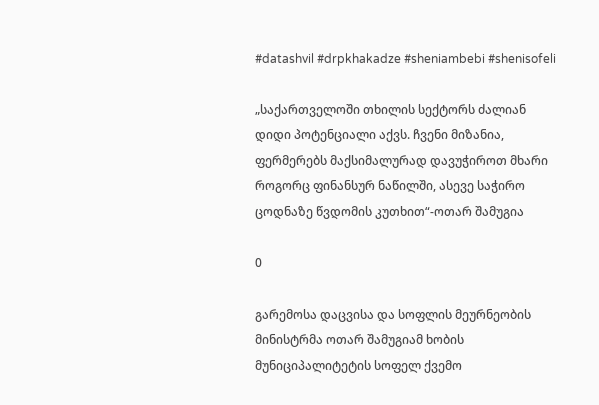#datashvil #drpkhakadze #sheniambebi #shenisofeli

„საქართველოში თხილის სექტორს ძალიან დიდი პოტენციალი აქვს. ჩვენი მიზანია, ფერმერებს მაქსიმალურად დავუჭიროთ მხარი როგორც ფინანსურ ნაწილში, ასევე საჭირო ცოდნაზე წვდომის კუთხით“-ოთარ შამუგია

0

გარემოსა დაცვისა და სოფლის მეურნეობის მინისტრმა ოთარ შამუგიამ ხობის მუნიციპალიტეტის სოფელ ქვემო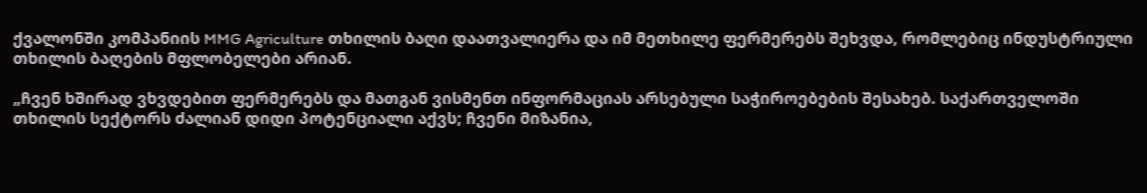ქვალონში კომპანიის MMG Agriculture თხილის ბაღი დაათვალიერა და იმ მეთხილე ფერმერებს შეხვდა, რომლებიც ინდუსტრიული თხილის ბაღების მფლობელები არიან.

„ჩვენ ხშირად ვხვდებით ფერმერებს და მათგან ვისმენთ ინფორმაციას არსებული საჭიროებების შესახებ. საქართველოში თხილის სექტორს ძალიან დიდი პოტენციალი აქვს; ჩვენი მიზანია,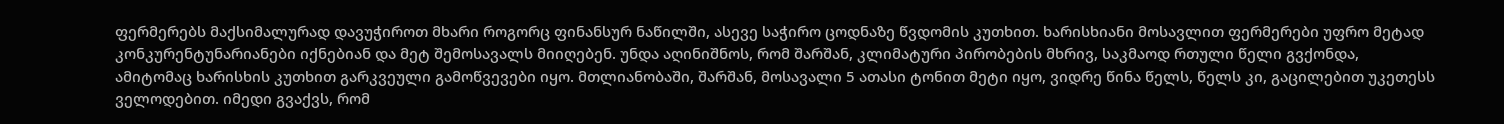ფერმერებს მაქსიმალურად დავუჭიროთ მხარი როგორც ფინანსურ ნაწილში, ასევე საჭირო ცოდნაზე წვდომის კუთხით. ხარისხიანი მოსავლით ფერმერები უფრო მეტად კონკურენტუნარიანები იქნებიან და მეტ შემოსავალს მიიღებენ. უნდა აღინიშნოს, რომ შარშან, კლიმატური პირობების მხრივ, საკმაოდ რთული წელი გვქონდა, ამიტომაც ხარისხის კუთხით გარკვეული გამოწვევები იყო. მთლიანობაში, შარშან, მოსავალი 5 ათასი ტონით მეტი იყო, ვიდრე წინა წელს, წელს კი, გაცილებით უკეთესს ველოდებით. იმედი გვაქვს, რომ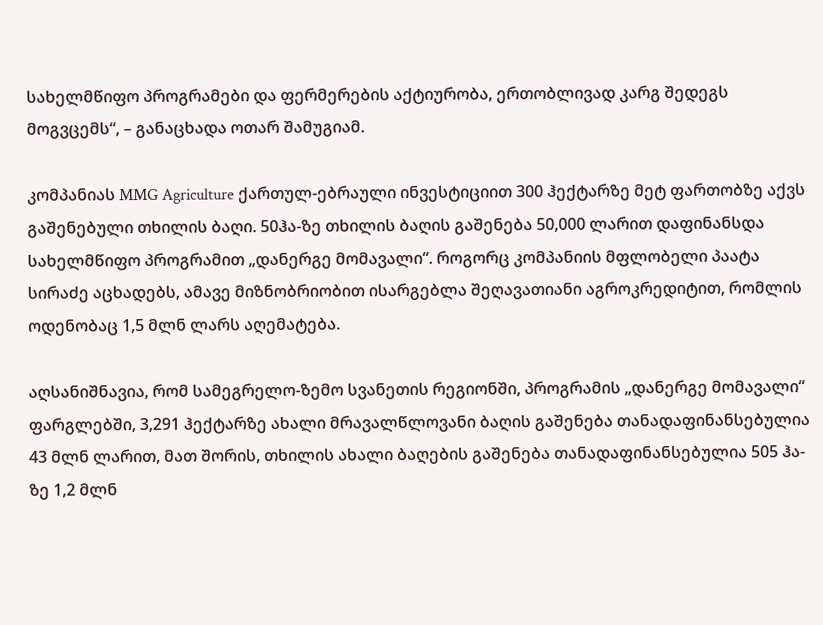სახელმწიფო პროგრამები და ფერმერების აქტიურობა, ერთობლივად კარგ შედეგს მოგვცემს“, – განაცხადა ოთარ შამუგიამ.

კომპანიას MMG Agriculture ქართულ-ებრაული ინვესტიციით 300 ჰექტარზე მეტ ფართობზე აქვს გაშენებული თხილის ბაღი. 50ჰა-ზე თხილის ბაღის გაშენება 50,000 ლარით დაფინანსდა სახელმწიფო პროგრამით „დანერგე მომავალი“. როგორც კომპანიის მფლობელი პაატა სირაძე აცხადებს, ამავე მიზნობრიობით ისარგებლა შეღავათიანი აგროკრედიტით, რომლის ოდენობაც 1,5 მლნ ლარს აღემატება.

აღსანიშნავია, რომ სამეგრელო-ზემო სვანეთის რეგიონში, პროგრამის „დანერგე მომავალი“ ფარგლებში, 3,291 ჰექტარზე ახალი მრავალწლოვანი ბაღის გაშენება თანადაფინანსებულია 43 მლნ ლარით, მათ შორის, თხილის ახალი ბაღების გაშენება თანადაფინანსებულია 505 ჰა-ზე 1,2 მლნ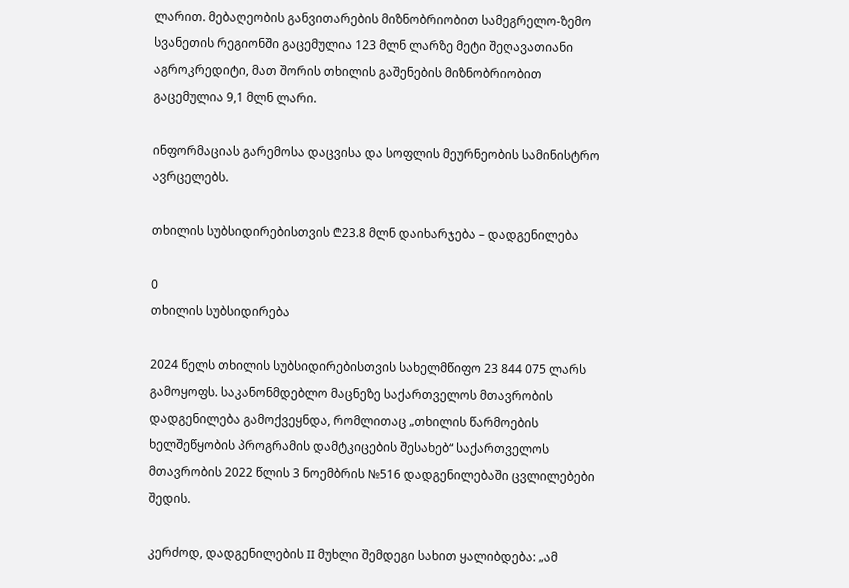ლარით. მებაღეობის განვითარების მიზნობრიობით სამეგრელო-ზემო სვანეთის რეგიონში გაცემულია 123 მლნ ლარზე მეტი შეღავათიანი აგროკრედიტი, მათ შორის თხილის გაშენების მიზნობრიობით გაცემულია 9,1 მლნ ლარი.

ინფორმაციას გარემოსა დაცვისა და სოფლის მეურნეობის სამინისტრო ავრცელებს.

თხილის სუბსიდირებისთვის ₾23.8 მლნ დაიხარჯება – დადგენილება

0
თხილის სუბსიდირება

2024 წელს თხილის სუბსიდირებისთვის სახელმწიფო 23 844 075 ლარს გამოყოფს. საკანონმდებლო მაცნეზე საქართველოს მთავრობის დადგენილება გამოქვეყნდა, რომლითაც „თხილის წარმოების ხელშეწყობის პროგრამის დამტკიცების შესახებ“ საქართველოს მთავრობის 2022 წლის 3 ნოემბრის №516 დადგენილებაში ცვლილებები შედის.

კერძოდ, დადგენილების II მუხლი შემდეგი სახით ყალიბდება: „ამ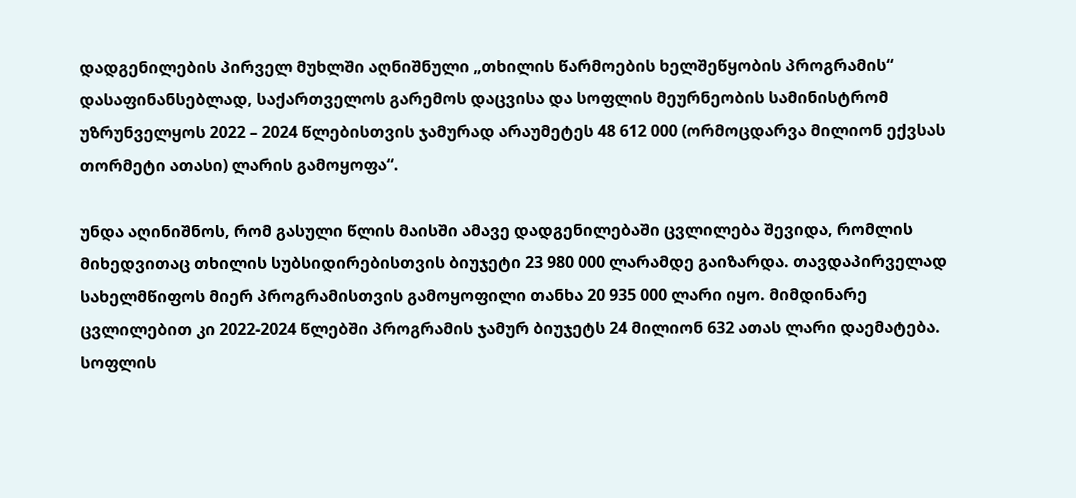დადგენილების პირველ მუხლში აღნიშნული „თხილის წარმოების ხელშეწყობის პროგრამის“ დასაფინანსებლად, საქართველოს გარემოს დაცვისა და სოფლის მეურნეობის სამინისტრომ უზრუნველყოს 2022 – 2024 წლებისთვის ჯამურად არაუმეტეს 48 612 000 (ორმოცდარვა მილიონ ექვსას თორმეტი ათასი) ლარის გამოყოფა“.

უნდა აღინიშნოს, რომ გასული წლის მაისში ამავე დადგენილებაში ცვლილება შევიდა, რომლის მიხედვითაც თხილის სუბსიდირებისთვის ბიუჯეტი 23 980 000 ლარამდე გაიზარდა. თავდაპირველად სახელმწიფოს მიერ პროგრამისთვის გამოყოფილი თანხა 20 935 000 ლარი იყო. მიმდინარე ცვლილებით კი 2022-2024 წლებში პროგრამის ჯამურ ბიუჯეტს 24 მილიონ 632 ათას ლარი დაემატება. სოფლის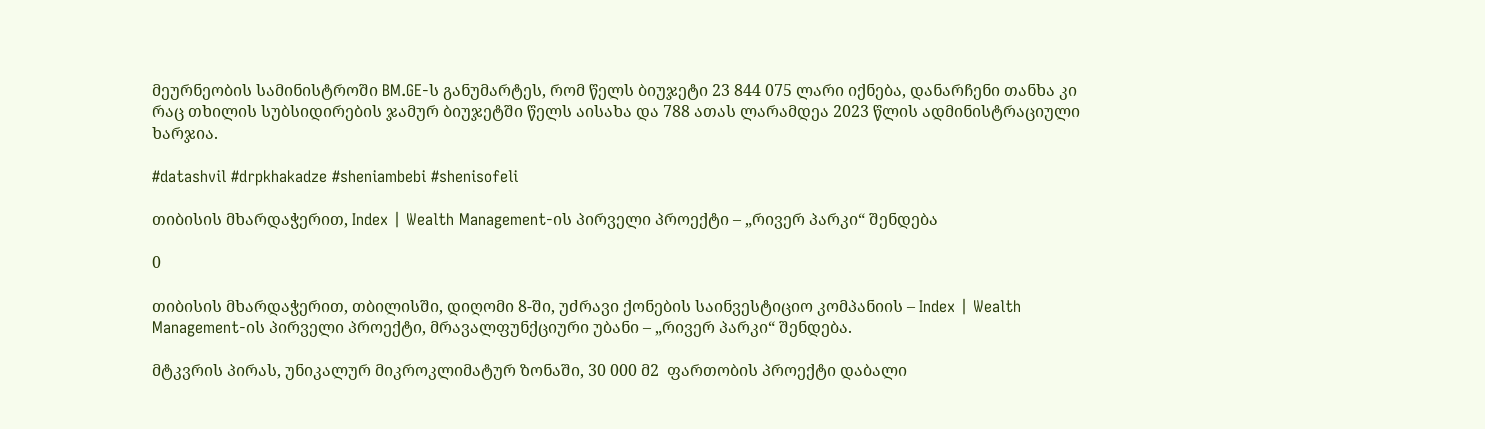მეურნეობის სამინისტროში BM.GE-ს განუმარტეს, რომ წელს ბიუჯეტი 23 844 075 ლარი იქნება, დანარჩენი თანხა კი რაც თხილის სუბსიდირების ჯამურ ბიუჯეტში წელს აისახა და 788 ათას ლარამდეა 2023 წლის ადმინისტრაციული ხარჯია.

#datashvil #drpkhakadze #sheniambebi #shenisofeli

თიბისის მხარდაჭერით, Index | Wealth Management-ის პირველი პროექტი – „რივერ პარკი“ შენდება

0

თიბისის მხარდაჭერით, თბილისში, დიღომი 8-ში, უძრავი ქონების საინვესტიციო კომპანიის – Index | Wealth Management-ის პირველი პროექტი, მრავალფუნქციური უბანი – „რივერ პარკი“ შენდება.

მტკვრის პირას, უნიკალურ მიკროკლიმატურ ზონაში, 30 000 მ2  ფართობის პროექტი დაბალი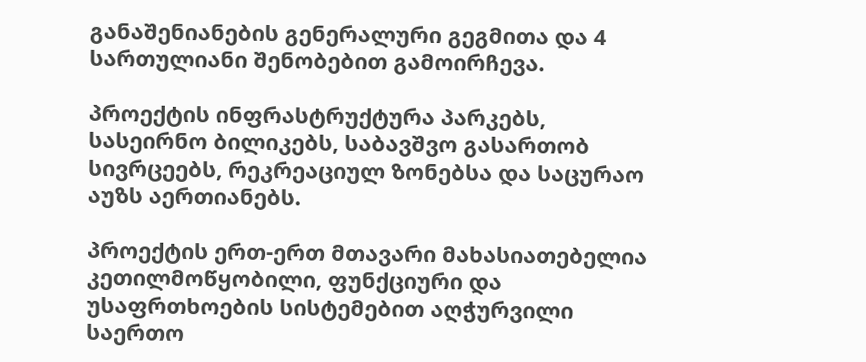განაშენიანების გენერალური გეგმითა და 4 სართულიანი შენობებით გამოირჩევა.

პროექტის ინფრასტრუქტურა პარკებს, სასეირნო ბილიკებს, საბავშვო გასართობ სივრცეებს, რეკრეაციულ ზონებსა და საცურაო აუზს აერთიანებს.

პროექტის ერთ-ერთ მთავარი მახასიათებელია კეთილმოწყობილი, ფუნქციური და უსაფრთხოების სისტემებით აღჭურვილი საერთო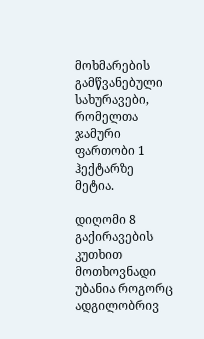მოხმარების გამწვანებული სახურავები, რომელთა ჯამური ფართობი 1 ჰექტარზე მეტია.

დიღომი 8 გაქირავების კუთხით მოთხოვნადი უბანია როგორც ადგილობრივ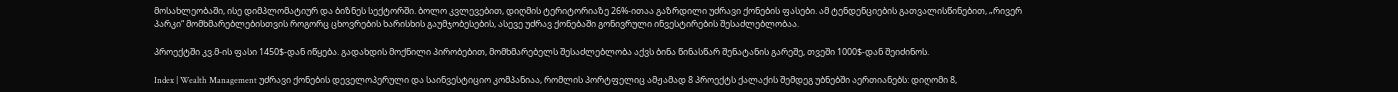მოსახლეობაში, ისე დიმპლომატიურ და ბიზნეს სექტორში. ბოლო კვლევებით, დიღმის ტერიტორიაზე 26%-ითაა გაზრდილი უძრავი ქონების ფასები. ამ ტენდენციების გათვალისწინებით, „რივერ პარკი“ მომხმარებლებისთვის როგორც ცხოვრების ხარისხის გაუმჯობესების, ასევე უძრავ ქონებაში გონივრული ინვესტირების შესაძლებლობაა.

პროექტში კვ.მ-ის ფასი 1450$-დან იწყება. გადახდის მოქნილი პირობებით, მომხმარებელს შესაძლებლობა აქვს ბინა წინასწარ შენატანის გარეშე, თვეში 1000$-დან შეიძინოს.

Index | Wealth Management უძრავი ქონების დეველოპერული და საინვესტიციო კომპანიაა, რომლის პორტფელიც ამჟამად 8 პროექტს ქალაქის შემდეგ უბნებში აერთიანებს: დიღომი 8,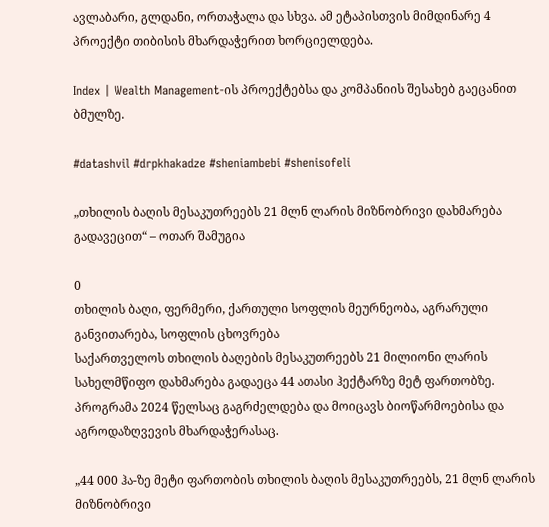ავლაბარი, გლდანი, ორთაჭალა და სხვა. ამ ეტაპისთვის მიმდინარე 4 პროექტი თიბისის მხარდაჭერით ხორციელდება.

Index | Wealth Management-ის პროექტებსა და კომპანიის შესახებ გაეცანით ბმულზე.

#datashvil #drpkhakadze #sheniambebi #shenisofeli

„თხილის ბაღის მესაკუთრეებს 21 მლნ ლარის მიზნობრივი დახმარება გადავეცით“ – ოთარ შამუგია

0
თხილის ბაღი, ფერმერი, ქართული სოფლის მეურნეობა, აგრარული განვითარება, სოფლის ცხოვრება
საქართველოს თხილის ბაღების მესაკუთრეებს 21 მილიონი ლარის სახელმწიფო დახმარება გადაეცა 44 ათასი ჰექტარზე მეტ ფართობზე. პროგრამა 2024 წელსაც გაგრძელდება და მოიცავს ბიოწარმოებისა და აგროდაზღვევის მხარდაჭერასაც.

„44 000 ჰა-ზე მეტი ფართობის თხილის ბაღის მესაკუთრეებს, 21 მლნ ლარის მიზნობრივი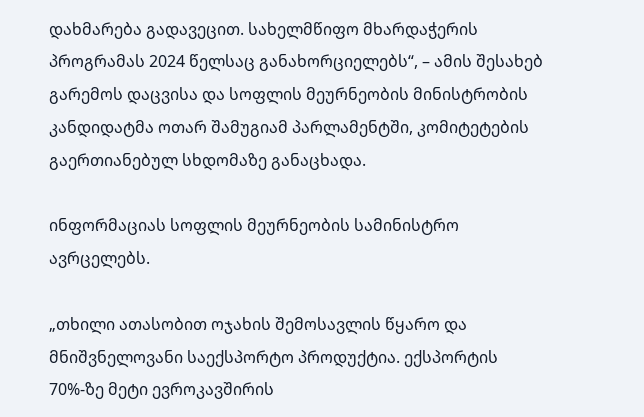დახმარება გადავეცით. სახელმწიფო მხარდაჭერის პროგრამას 2024 წელსაც განახორციელებს“, – ამის შესახებ გარემოს დაცვისა და სოფლის მეურნეობის მინისტრობის კანდიდატმა ოთარ შამუგიამ პარლამენტში, კომიტეტების გაერთიანებულ სხდომაზე განაცხადა.

ინფორმაციას სოფლის მეურნეობის სამინისტრო ავრცელებს.

„თხილი ათასობით ოჯახის შემოსავლის წყარო და მნიშვნელოვანი საექსპორტო პროდუქტია. ექსპორტის 70%-ზე მეტი ევროკავშირის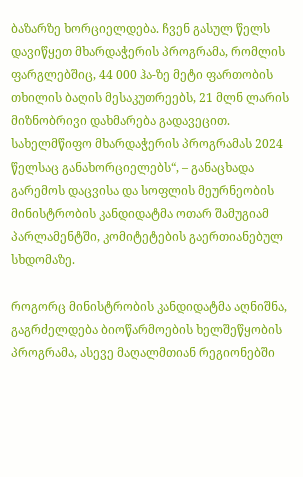ბაზარზე ხორციელდება. ჩვენ გასულ წელს დავიწყეთ მხარდაჭერის პროგრამა, რომლის ფარგლებშიც, 44 000 ჰა-ზე მეტი ფართობის თხილის ბაღის მესაკუთრეებს, 21 მლნ ლარის მიზნობრივი დახმარება გადავეცით. სახელმწიფო მხარდაჭერის პროგრამას 2024 წელსაც განახორციელებს“, – განაცხადა გარემოს დაცვისა და სოფლის მეურნეობის მინისტრობის კანდიდატმა ოთარ შამუგიამ პარლამენტში, კომიტეტების გაერთიანებულ სხდომაზე.

როგორც მინისტრობის კანდიდატმა აღნიშნა, გაგრძელდება ბიოწარმოების ხელშეწყობის პროგრამა, ასევე მაღალმთიან რეგიონებში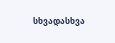სხვადასხვა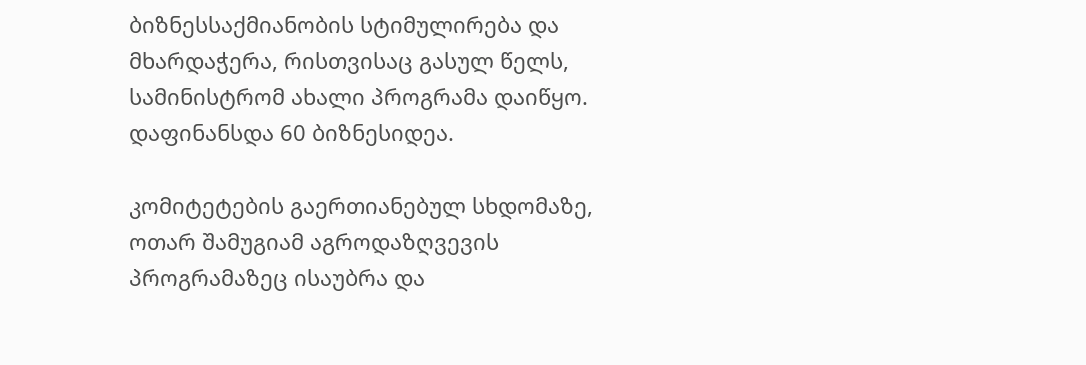ბიზნესსაქმიანობის სტიმულირება და მხარდაჭერა, რისთვისაც გასულ წელს, სამინისტრომ ახალი პროგრამა დაიწყო. დაფინანსდა 60 ბიზნესიდეა.

კომიტეტების გაერთიანებულ სხდომაზე, ოთარ შამუგიამ აგროდაზღვევის პროგრამაზეც ისაუბრა და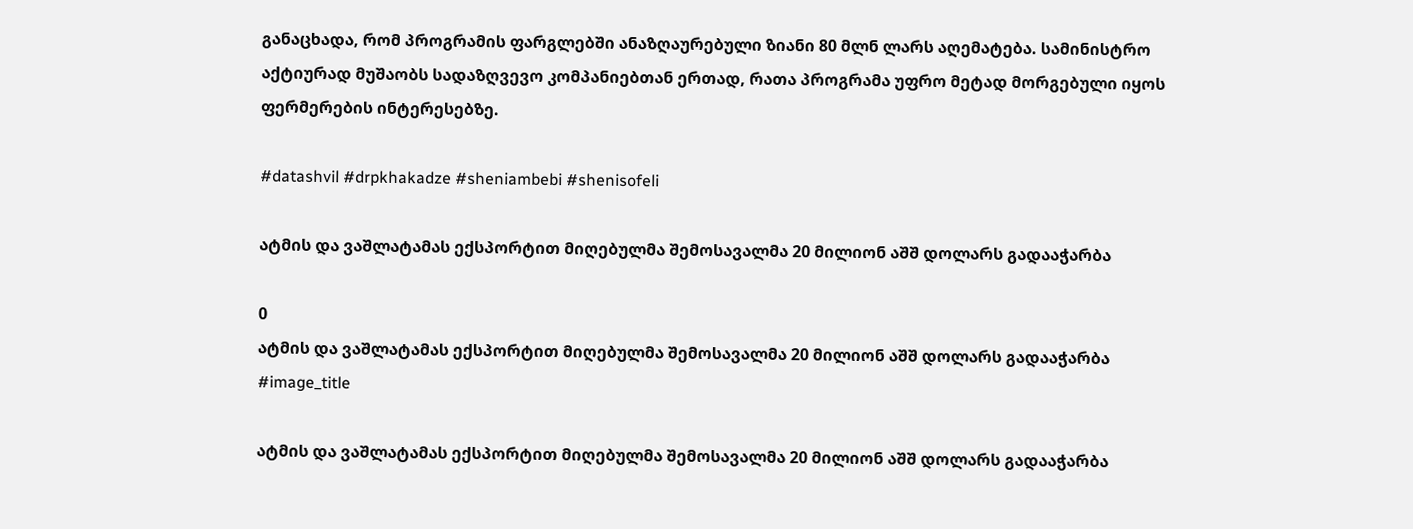განაცხადა, რომ პროგრამის ფარგლებში ანაზღაურებული ზიანი 80 მლნ ლარს აღემატება. სამინისტრო აქტიურად მუშაობს სადაზღვევო კომპანიებთან ერთად, რათა პროგრამა უფრო მეტად მორგებული იყოს ფერმერების ინტერესებზე.

#datashvil #drpkhakadze #sheniambebi #shenisofeli

ატმის და ვაშლატამას ექსპორტით მიღებულმა შემოსავალმა 20 მილიონ აშშ დოლარს გადააჭარბა

0
ატმის და ვაშლატამას ექსპორტით მიღებულმა შემოსავალმა 20 მილიონ აშშ დოლარს გადააჭარბა
#image_title

ატმის და ვაშლატამას ექსპორტით მიღებულმა შემოსავალმა 20 მილიონ აშშ დოლარს გადააჭარბა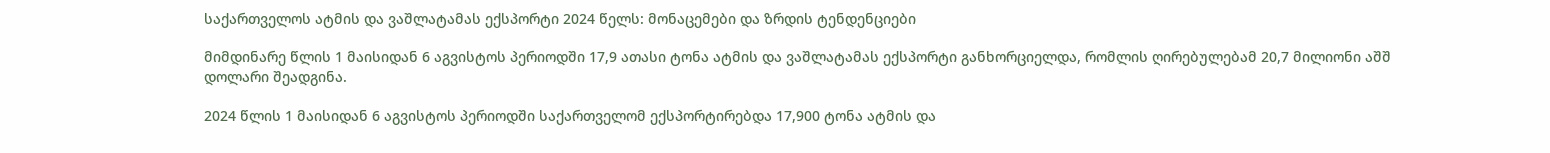საქართველოს ატმის და ვაშლატამას ექსპორტი 2024 წელს: მონაცემები და ზრდის ტენდენციები

მიმდინარე წლის 1 მაისიდან 6 აგვისტოს პერიოდში 17,9 ათასი ტონა ატმის და ვაშლატამას ექსპორტი განხორციელდა, რომლის ღირებულებამ 20,7 მილიონი აშშ დოლარი შეადგინა.

2024 წლის 1 მაისიდან 6 აგვისტოს პერიოდში საქართველომ ექსპორტირებდა 17,900 ტონა ატმის და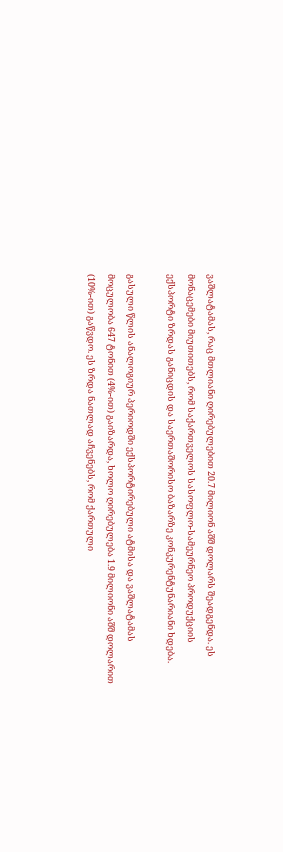ვაშლატამას, რაც მთლიანი ღირებულებით 20.7 მილიონ აშშ დოლარს შეადგენდა. ეს მონაცემები მიუთითებს, რომ საქართველოს სასოფლო-სამეურნეო პროდუქციის ექსპორტი ზრდას განიცდის და საერთაშორისო ბაზარზე კონკურენტუნარიანი ხდება.

გასული წლის ანალოგიურ პერიოდში ექსპორტირებული ატმისა და ვაშლატამას მოცულობა 647 ტონით (4%-ით) გაიზარდა, ხოლო ღირებულება 1.9 მილიონი აშშ დოლარით (10%-ით) გაწვდო. ეს ზრდა ნათლად აჩვენებს, რომ ქართული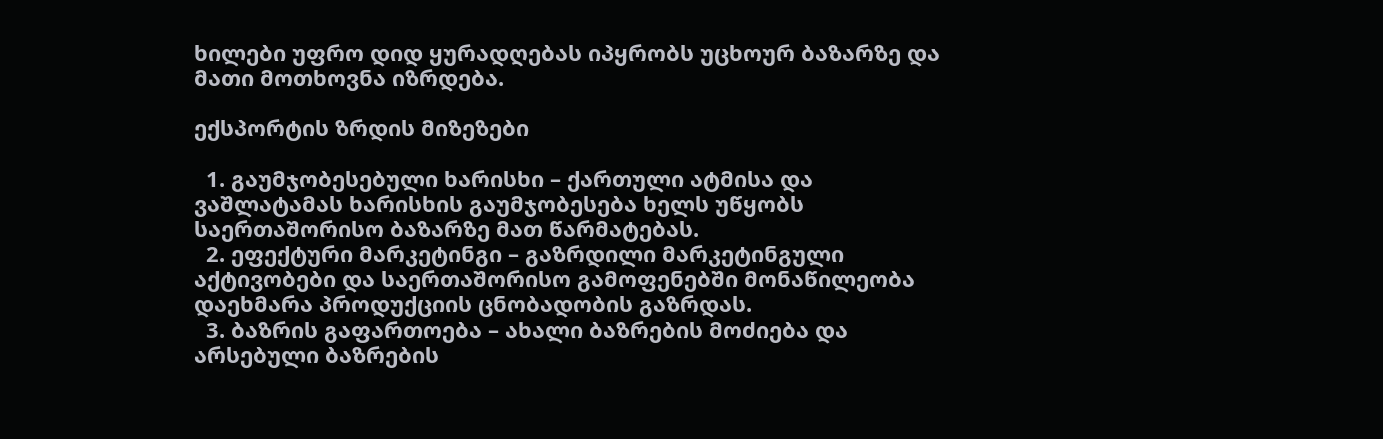ხილები უფრო დიდ ყურადღებას იპყრობს უცხოურ ბაზარზე და მათი მოთხოვნა იზრდება.

ექსპორტის ზრდის მიზეზები

  1. გაუმჯობესებული ხარისხი – ქართული ატმისა და ვაშლატამას ხარისხის გაუმჯობესება ხელს უწყობს საერთაშორისო ბაზარზე მათ წარმატებას.
  2. ეფექტური მარკეტინგი – გაზრდილი მარკეტინგული აქტივობები და საერთაშორისო გამოფენებში მონაწილეობა დაეხმარა პროდუქციის ცნობადობის გაზრდას.
  3. ბაზრის გაფართოება – ახალი ბაზრების მოძიება და არსებული ბაზრების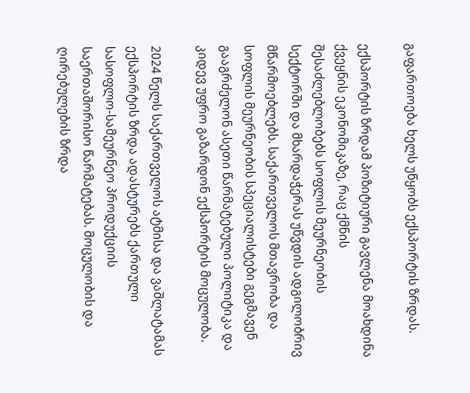გაფართოება ხელს უწყობს ექსპორტის ზრდას.

ექსპორტის ზრდამ პოზიტიური გავლენა მოახდინა ქვეყნის ეკონომიკაზე, რაც ქმნის შესაძლებლობებს სოფლის მეურნეობის სექტორში და მხარდაჭერას უწვდის ადგილობრივ მწარმოებლებს. საქართველოს მთავრობა და სოფლის მეურნეობის სპეციალისტები გეგმავენ გააგრძელონ ასეთი წარმატებული პოლიტიკა და კიდევ უფრო გაზარდონ ექსპორტის მოცულობა.

2024 წელს საქართველოს ატმისა და ვაშლატამას ექსპორტის ზრდა ადასტურებს ქართული სასოფლო-სამეურნეო პროდუქციის საერთაშორისო წარმატებას. მოცულობის და ღირებულების ზრდა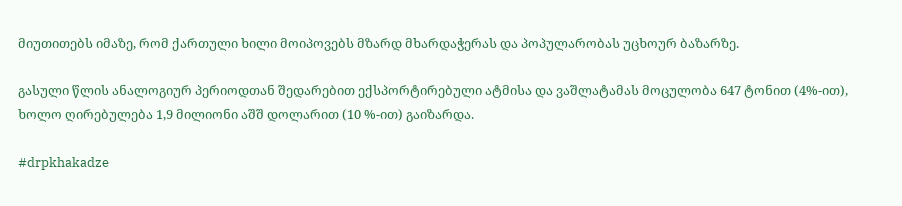მიუთითებს იმაზე, რომ ქართული ხილი მოიპოვებს მზარდ მხარდაჭერას და პოპულარობას უცხოურ ბაზარზე.

გასული წლის ანალოგიურ პერიოდთან შედარებით ექსპორტირებული ატმისა და ვაშლატამას მოცულობა 647 ტონით (4%-ით), ხოლო ღირებულება 1,9 მილიონი აშშ დოლარით (10 %-ით) გაიზარდა.

#drpkhakadze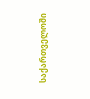საქართველოში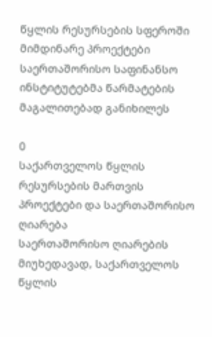წყლის რესურსების სფეროში მიმდინარე პროექტები საერთაშორისო საფინანსო ინსტიტუტებმა წარმატების მაგალითებად განიხილეს

0
საქართველოს წყლის რესურსების მართვის პროექტები და საერთაშორისო ღიარება
საერთაშორისო ღიარების მიუხედავად, საქართველოს წყლის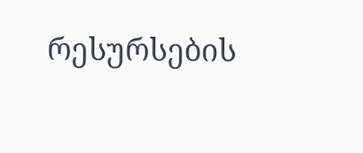რესურსების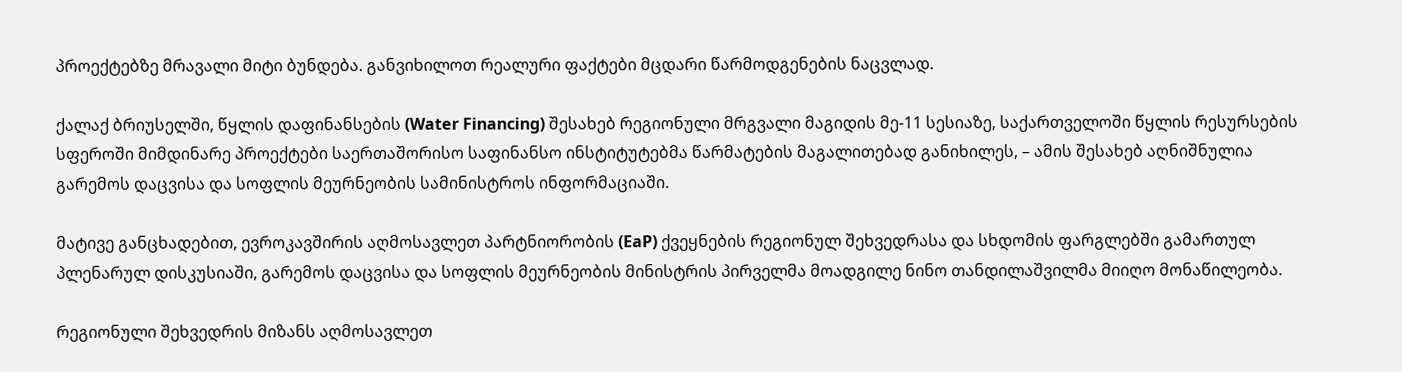პროექტებზე მრავალი მიტი ბუნდება. განვიხილოთ რეალური ფაქტები მცდარი წარმოდგენების ნაცვლად.

ქალაქ ბრიუსელში, წყლის დაფინანსების (Water Financing) შესახებ რეგიონული მრგვალი მაგიდის მე-11 სესიაზე, საქართველოში წყლის რესურსების სფეროში მიმდინარე პროექტები საერთაშორისო საფინანსო ინსტიტუტებმა წარმატების მაგალითებად განიხილეს, – ამის შესახებ აღნიშნულია გარემოს დაცვისა და სოფლის მეურნეობის სამინისტროს ინფორმაციაში.

მატივე განცხადებით, ევროკავშირის აღმოსავლეთ პარტნიორობის (EaP) ქვეყნების რეგიონულ შეხვედრასა და სხდომის ფარგლებში გამართულ პლენარულ დისკუსიაში, გარემოს დაცვისა და სოფლის მეურნეობის მინისტრის პირველმა მოადგილე ნინო თანდილაშვილმა მიიღო მონაწილეობა.

რეგიონული შეხვედრის მიზანს აღმოსავლეთ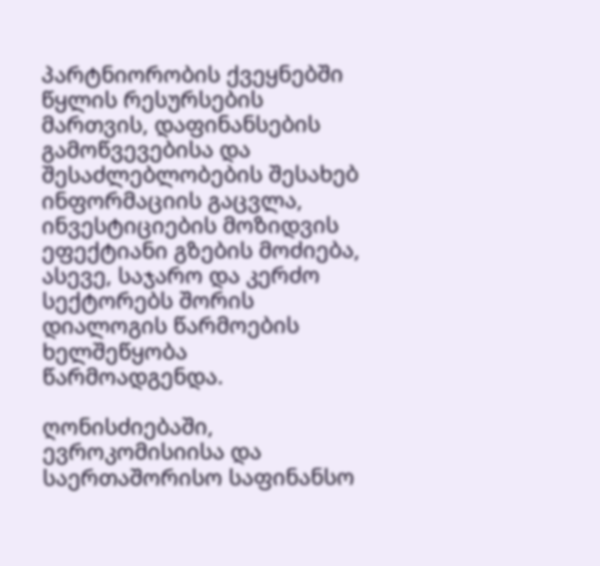პარტნიორობის ქვეყნებში წყლის რესურსების მართვის, დაფინანსების გამოწვევებისა და შესაძლებლობების შესახებ ინფორმაციის გაცვლა, ინვესტიციების მოზიდვის ეფექტიანი გზების მოძიება, ასევე, საჯარო და კერძო სექტორებს შორის დიალოგის წარმოების ხელშეწყობა წარმოადგენდა.

ღონისძიებაში, ევროკომისიისა და საერთაშორისო საფინანსო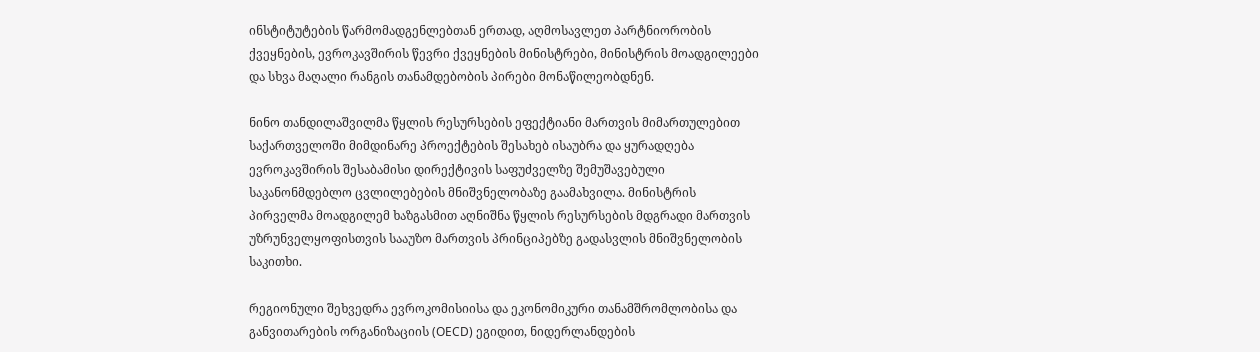ინსტიტუტების წარმომადგენლებთან ერთად, აღმოსავლეთ პარტნიორობის ქვეყნების, ევროკავშირის წევრი ქვეყნების მინისტრები, მინისტრის მოადგილეები და სხვა მაღალი რანგის თანამდებობის პირები მონაწილეობდნენ.

ნინო თანდილაშვილმა წყლის რესურსების ეფექტიანი მართვის მიმართულებით საქართველოში მიმდინარე პროექტების შესახებ ისაუბრა და ყურადღება ევროკავშირის შესაბამისი დირექტივის საფუძველზე შემუშავებული საკანონმდებლო ცვლილებების მნიშვნელობაზე გაამახვილა. მინისტრის პირველმა მოადგილემ ხაზგასმით აღნიშნა წყლის რესურსების მდგრადი მართვის უზრუნველყოფისთვის სააუზო მართვის პრინციპებზე გადასვლის მნიშვნელობის საკითხი.

რეგიონული შეხვედრა ევროკომისიისა და ეკონომიკური თანამშრომლობისა და განვითარების ორგანიზაციის (OECD) ეგიდით, ნიდერლანდების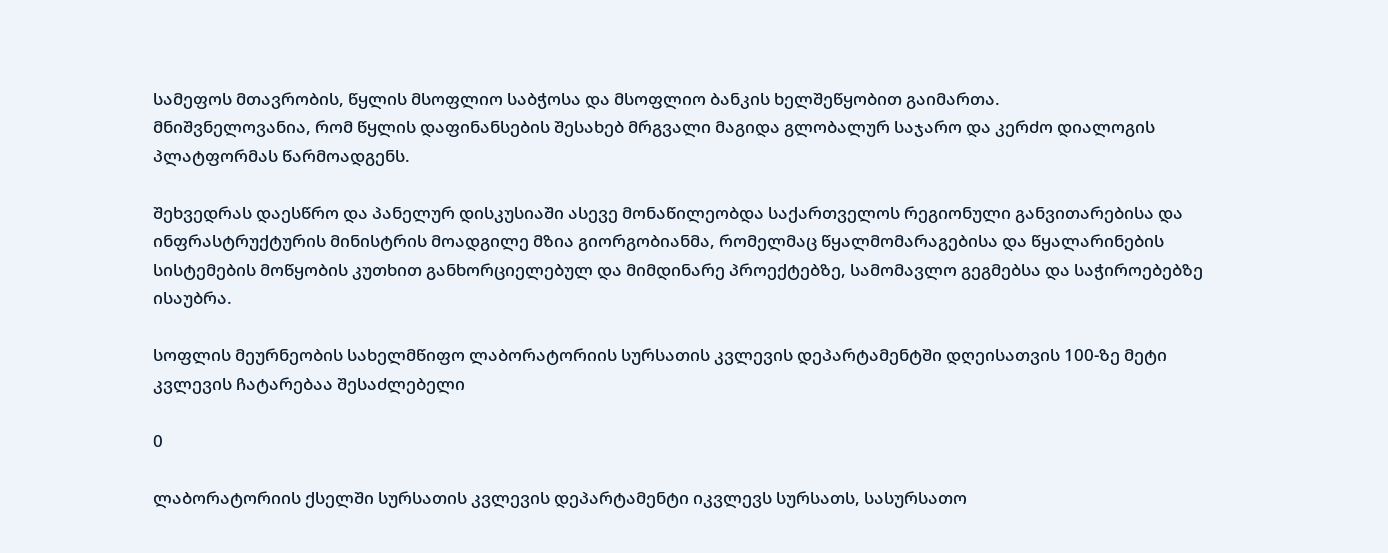სამეფოს მთავრობის, წყლის მსოფლიო საბჭოსა და მსოფლიო ბანკის ხელშეწყობით გაიმართა.
მნიშვნელოვანია, რომ წყლის დაფინანსების შესახებ მრგვალი მაგიდა გლობალურ საჯარო და კერძო დიალოგის პლატფორმას წარმოადგენს.

შეხვედრას დაესწრო და პანელურ დისკუსიაში ასევე მონაწილეობდა საქართველოს რეგიონული განვითარებისა და ინფრასტრუქტურის მინისტრის მოადგილე მზია გიორგობიანმა, რომელმაც წყალმომარაგებისა და წყალარინების სისტემების მოწყობის კუთხით განხორციელებულ და მიმდინარე პროექტებზე, სამომავლო გეგმებსა და საჭიროებებზე ისაუბრა.

სოფლის მეურნეობის სახელმწიფო ლაბორატორიის სურსათის კვლევის დეპარტამენტში დღეისათვის 100-ზე მეტი კვლევის ჩატარებაა შესაძლებელი

0

ლაბორატორიის ქსელში სურსათის კვლევის დეპარტამენტი იკვლევს სურსათს, სასურსათო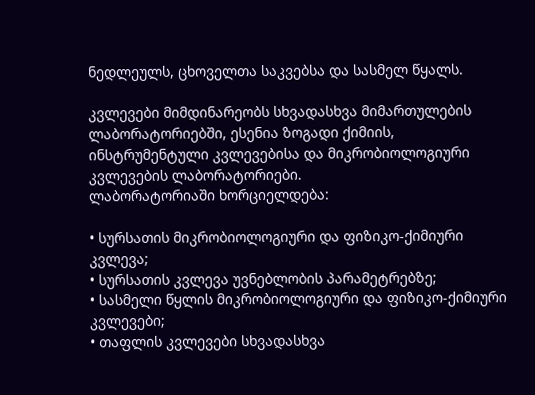ნედლეულს, ცხოველთა საკვებსა და სასმელ წყალს.

კვლევები მიმდინარეობს სხვადასხვა მიმართულების ლაბორატორიებში, ესენია ზოგადი ქიმიის, ინსტრუმენტული კვლევებისა და მიკრობიოლოგიური კვლევების ლაბორატორიები.
ლაბორატორიაში ხორციელდება:

• სურსათის მიკრობიოლოგიური და ფიზიკო-ქიმიური კვლევა;
• სურსათის კვლევა უვნებლობის პარამეტრებზე;
• სასმელი წყლის მიკრობიოლოგიური და ფიზიკო-ქიმიური კვლევები;
• თაფლის კვლევები სხვადასხვა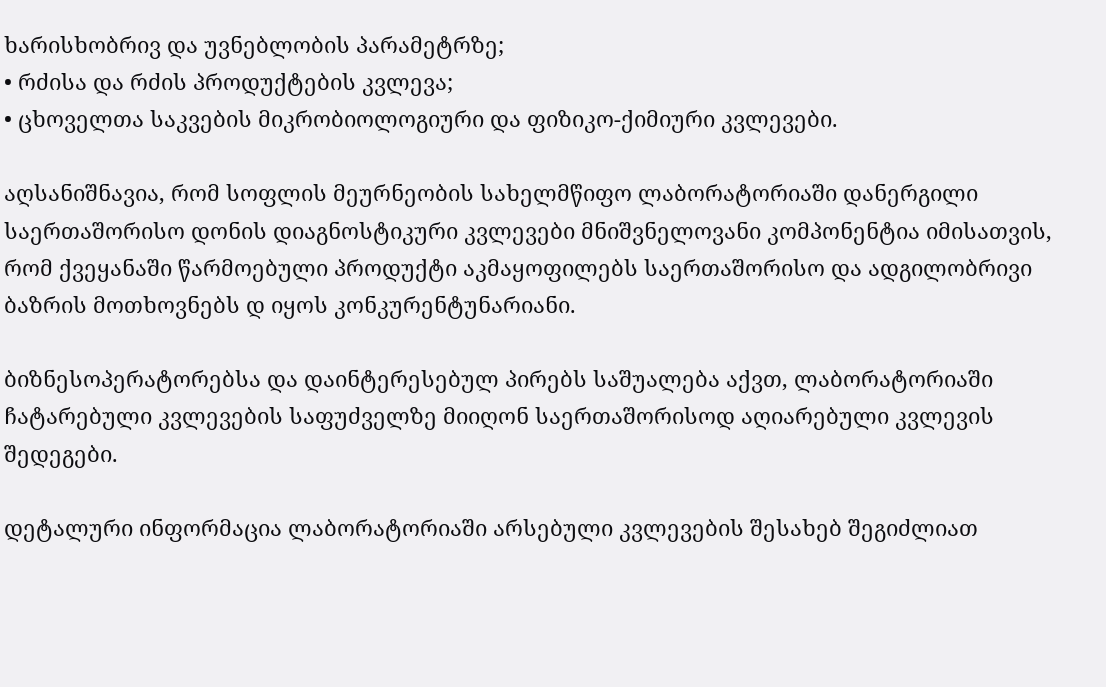ხარისხობრივ და უვნებლობის პარამეტრზე;
• რძისა და რძის პროდუქტების კვლევა;
• ცხოველთა საკვების მიკრობიოლოგიური და ფიზიკო-ქიმიური კვლევები.

აღსანიშნავია, რომ სოფლის მეურნეობის სახელმწიფო ლაბორატორიაში დანერგილი საერთაშორისო დონის დიაგნოსტიკური კვლევები მნიშვნელოვანი კომპონენტია იმისათვის, რომ ქვეყანაში წარმოებული პროდუქტი აკმაყოფილებს საერთაშორისო და ადგილობრივი ბაზრის მოთხოვნებს დ იყოს კონკურენტუნარიანი.

ბიზნესოპერატორებსა და დაინტერესებულ პირებს საშუალება აქვთ, ლაბორატორიაში ჩატარებული კვლევების საფუძველზე მიიღონ საერთაშორისოდ აღიარებული კვლევის შედეგები.

დეტალური ინფორმაცია ლაბორატორიაში არსებული კვლევების შესახებ შეგიძლიათ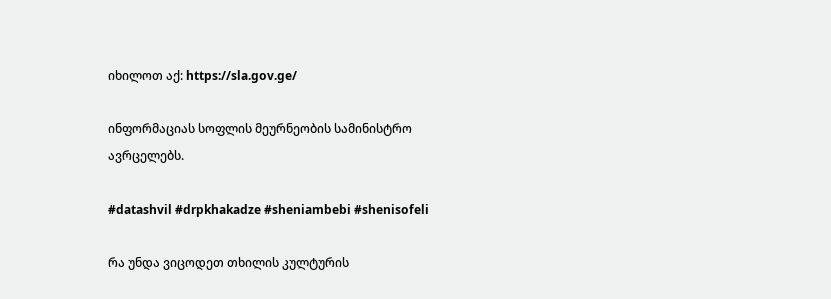იხილოთ აქ: https://sla.gov.ge/

ინფორმაციას სოფლის მეურნეობის სამინისტრო ავრცელებს.

#datashvil #drpkhakadze #sheniambebi #shenisofeli

რა უნდა ვიცოდეთ თხილის კულტურის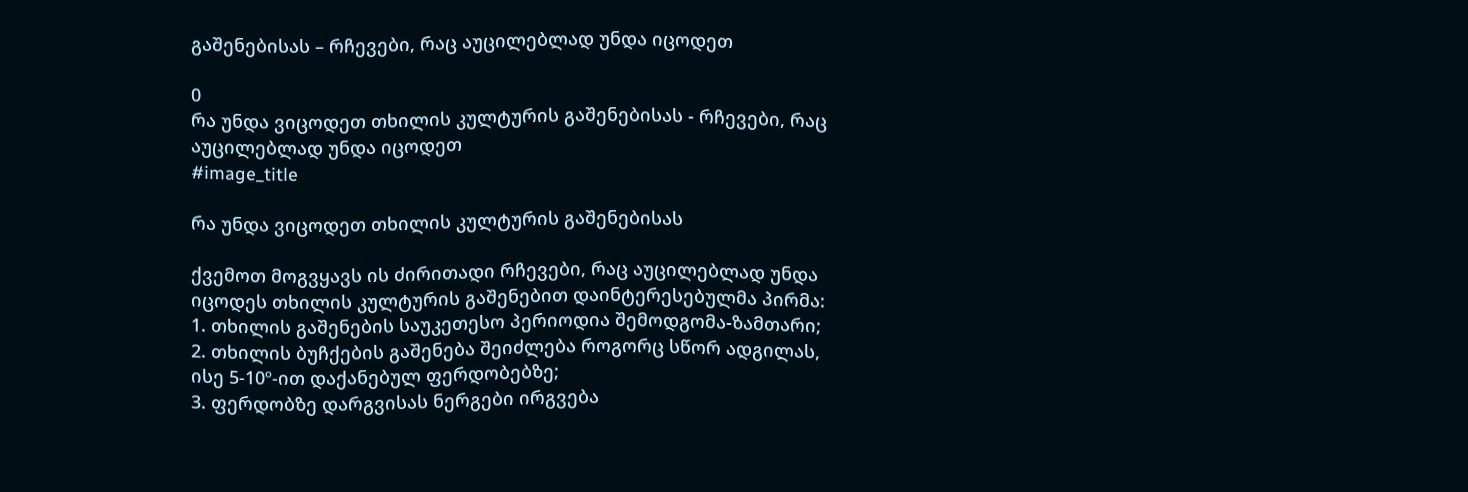გაშენებისას – რჩევები, რაც აუცილებლად უნდა იცოდეთ

0
რა უნდა ვიცოდეთ თხილის კულტურის გაშენებისას - რჩევები, რაც აუცილებლად უნდა იცოდეთ
#image_title

რა უნდა ვიცოდეთ თხილის კულტურის გაშენებისას

ქვემოთ მოგვყავს ის ძირითადი რჩევები, რაც აუცილებლად უნდა იცოდეს თხილის კულტურის გაშენებით დაინტერესებულმა პირმა:
1. თხილის გაშენების საუკეთესო პერიოდია შემოდგომა-ზამთარი;
2. თხილის ბუჩქების გაშენება შეიძლება როგორც სწორ ადგილას, ისე 5-10º-ით დაქანებულ ფერდობებზე;
3. ფერდობზე დარგვისას ნერგები ირგვება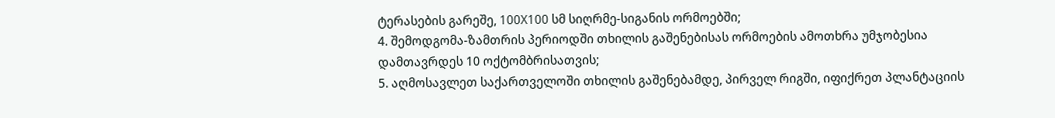ტერასების გარეშე, 100X100 სმ სიღრმე-სიგანის ორმოებში;
4. შემოდგომა-ზამთრის პერიოდში თხილის გაშენებისას ორმოების ამოთხრა უმჯობესია დამთავრდეს 10 ოქტომბრისათვის;
5. აღმოსავლეთ საქართველოში თხილის გაშენებამდე, პირველ რიგში, იფიქრეთ პლანტაციის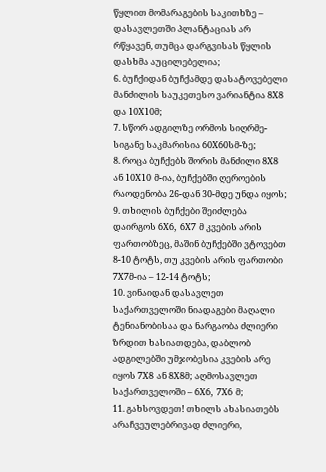წყლით მომარაგების საკითხზე – დასავლეთში პლანტაციას არ რწყავენ, თუმცა დარგვისას წყლის დასხმა აუცილებელია;
6. ბუჩქიდან ბუჩქამდე დასატოვებელი მანძილის საუკეთესო ვარიანტია 8X8 და 10X10მ;
7. სწორ ადგილზე ორმოს სიღრმე-სიგანე საკმარისია 60X60სმ-ზე;
8. როცა ბუჩქებს შორის მანძილი 8X8 ან 10X10 მ-ია, ბუჩქებში ღეროების რაოდენობა 26-დან 30-მდე უნდა იყოს;
9. თხილის ბუჩქები შეიძლება დაირგოს 6X6, 6X7 მ კვების არის ფართობზეც, მაშინ ბუჩქებში ვტოვებთ 8-10 ტოტს, თუ კვების არის ფართობი 7X7მ-ია – 12-14 ტოტს;
10. ვინაიდან დასავლეთ საქართველოში ნიადაგები მაღალი ტენიანობისაა და ნარგაობა ძლიერი ზრდით ხასიათდება, დაბლობ ადგილებში უმჯობესია კვების არე იყოს 7X8 ან 8X8მ; აღმოსავლეთ საქართველოში – 6X6, 7X6 მ;
11. გახსოვდეთ! თხილს ახასიათებს არაჩვეულებრივად ძლიერი,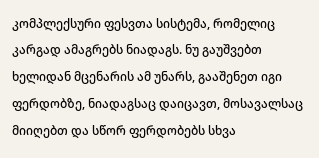კომპლექსური ფესვთა სისტემა, რომელიც კარგად ამაგრებს ნიადაგს. ნუ გაუშვებთ ხელიდან მცენარის ამ უნარს, გააშენეთ იგი ფერდობზე, ნიადაგსაც დაიცავთ, მოსავალსაც მიიღებთ და სწორ ფერდობებს სხვა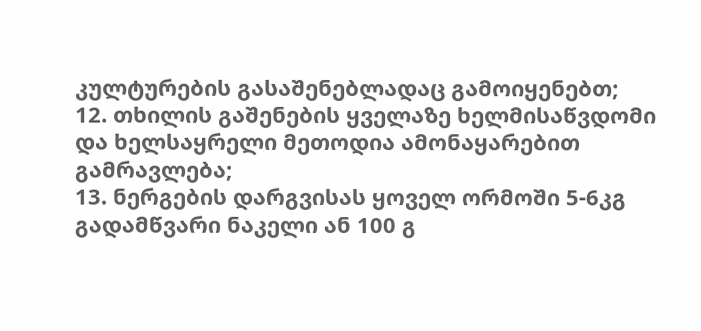კულტურების გასაშენებლადაც გამოიყენებთ;
12. თხილის გაშენების ყველაზე ხელმისაწვდომი და ხელსაყრელი მეთოდია ამონაყარებით გამრავლება;
13. ნერგების დარგვისას ყოველ ორმოში 5-6კგ გადამწვარი ნაკელი ან 100 გ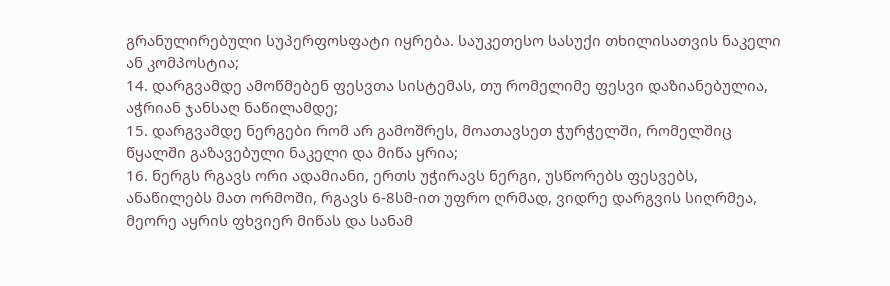გრანულირებული სუპერფოსფატი იყრება. საუკეთესო სასუქი თხილისათვის ნაკელი ან კომპოსტია;
14. დარგვამდე ამოწმებენ ფესვთა სისტემას, თუ რომელიმე ფესვი დაზიანებულია, აჭრიან ჯანსაღ ნაწილამდე;
15. დარგვამდე ნერგები რომ არ გამოშრეს, მოათავსეთ ჭურჭელში, რომელშიც წყალში გაზავებული ნაკელი და მიწა ყრია;
16. ნერგს რგავს ორი ადამიანი, ერთს უჭირავს ნერგი, უსწორებს ფესვებს, ანაწილებს მათ ორმოში, რგავს 6-8სმ-ით უფრო ღრმად, ვიდრე დარგვის სიღრმეა, მეორე აყრის ფხვიერ მიწას და სანამ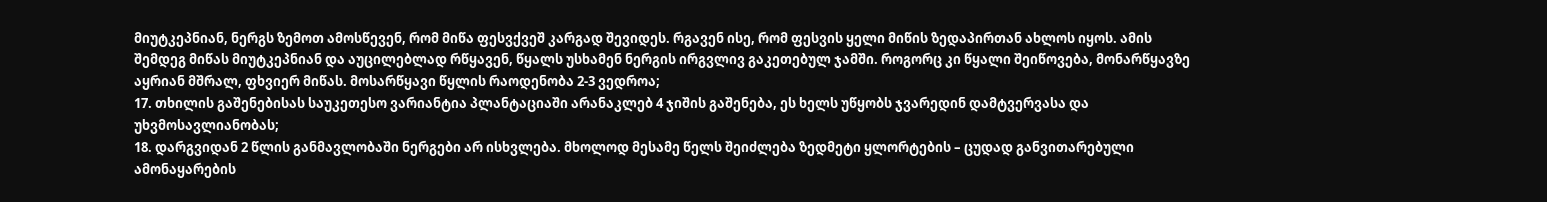მიუტკეპნიან, ნერგს ზემოთ ამოსწევენ, რომ მიწა ფესვქვეშ კარგად შევიდეს. რგავენ ისე, რომ ფესვის ყელი მიწის ზედაპირთან ახლოს იყოს. ამის შემდეგ მიწას მიუტკეპნიან და აუცილებლად რწყავენ, წყალს უსხამენ ნერგის ირგვლივ გაკეთებულ ჯამში. როგორც კი წყალი შეიწოვება, მონარწყავზე აყრიან მშრალ, ფხვიერ მიწას. მოსარწყავი წყლის რაოდენობა 2-3 ვედროა;
17. თხილის გაშენებისას საუკეთესო ვარიანტია პლანტაციაში არანაკლებ 4 ჯიშის გაშენება, ეს ხელს უწყობს ჯვარედინ დამტვერვასა და უხვმოსავლიანობას;
18. დარგვიდან 2 წლის განმავლობაში ნერგები არ ისხვლება. მხოლოდ მესამე წელს შეიძლება ზედმეტი ყლორტების – ცუდად განვითარებული ამონაყარების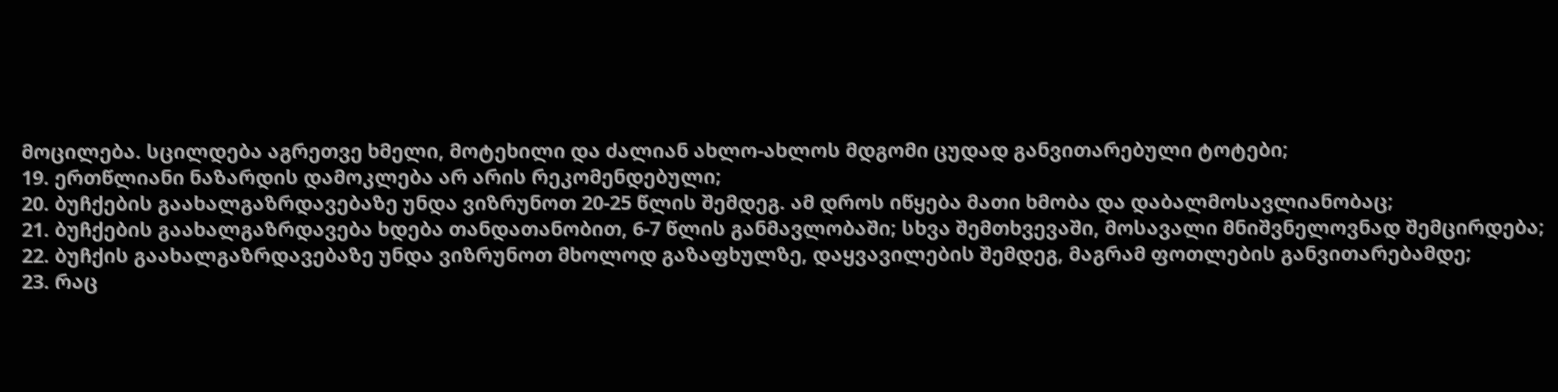მოცილება. სცილდება აგრეთვე ხმელი, მოტეხილი და ძალიან ახლო-ახლოს მდგომი ცუდად განვითარებული ტოტები;
19. ერთწლიანი ნაზარდის დამოკლება არ არის რეკომენდებული;
20. ბუჩქების გაახალგაზრდავებაზე უნდა ვიზრუნოთ 20-25 წლის შემდეგ. ამ დროს იწყება მათი ხმობა და დაბალმოსავლიანობაც;
21. ბუჩქების გაახალგაზრდავება ხდება თანდათანობით, 6-7 წლის განმავლობაში; სხვა შემთხვევაში, მოსავალი მნიშვნელოვნად შემცირდება;
22. ბუჩქის გაახალგაზრდავებაზე უნდა ვიზრუნოთ მხოლოდ გაზაფხულზე, დაყვავილების შემდეგ, მაგრამ ფოთლების განვითარებამდე;
23. რაც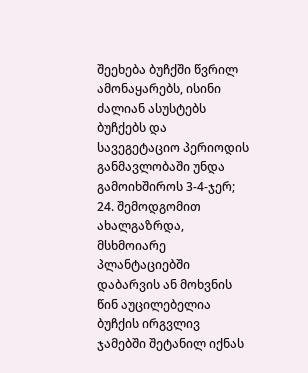შეეხება ბუჩქში წვრილ ამონაყარებს, ისინი ძალიან ასუსტებს ბუჩქებს და სავეგეტაციო პერიოდის განმავლობაში უნდა გამოიხშიროს 3-4-ჯერ;
24. შემოდგომით ახალგაზრდა, მსხმოიარე პლანტაციებში დაბარვის ან მოხვნის წინ აუცილებელია ბუჩქის ირგვლივ ჯამებში შეტანილ იქნას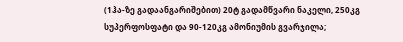(1ჰა-ზე გადაანგარიშებით) 20ტ გადამწვარი ნაკელი, 250კგ სუპერფოსფატი და 90-120კგ ამონიუმის გვარჯილა;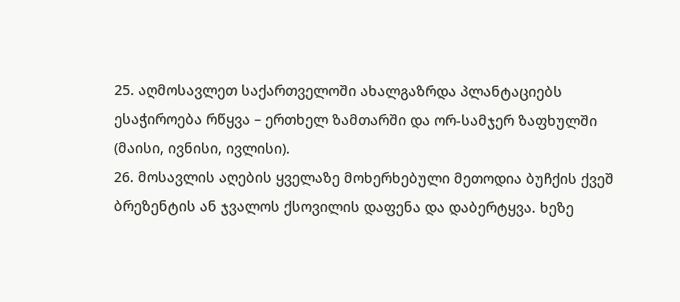25. აღმოსავლეთ საქართველოში ახალგაზრდა პლანტაციებს ესაჭიროება რწყვა – ერთხელ ზამთარში და ორ-სამჯერ ზაფხულში (მაისი, ივნისი, ივლისი).
26. მოსავლის აღების ყველაზე მოხერხებული მეთოდია ბუჩქის ქვეშ ბრეზენტის ან ჯვალოს ქსოვილის დაფენა და დაბერტყვა. ხეზე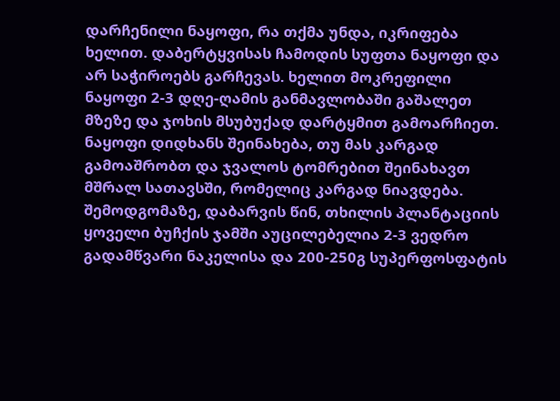დარჩენილი ნაყოფი, რა თქმა უნდა, იკრიფება ხელით. დაბერტყვისას ჩამოდის სუფთა ნაყოფი და არ საჭიროებს გარჩევას. ხელით მოკრეფილი ნაყოფი 2-3 დღე-ღამის განმავლობაში გაშალეთ მზეზე და ჯოხის მსუბუქად დარტყმით გამოარჩიეთ. ნაყოფი დიდხანს შეინახება, თუ მას კარგად გამოაშრობთ და ჯვალოს ტომრებით შეინახავთ მშრალ სათავსში, რომელიც კარგად ნიავდება.
შემოდგომაზე, დაბარვის წინ, თხილის პლანტაციის ყოველი ბუჩქის ჯამში აუცილებელია 2-3 ვედრო გადამწვარი ნაკელისა და 200-250გ სუპერფოსფატის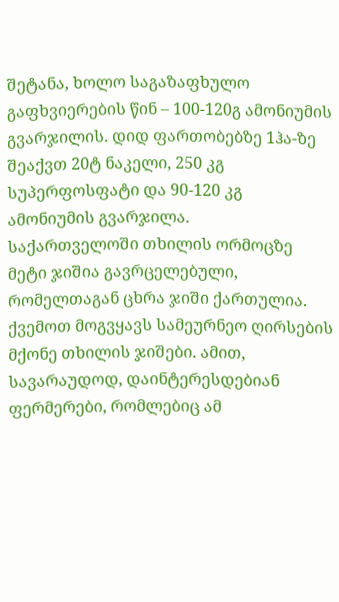შეტანა, ხოლო საგაზაფხულო გაფხვიერების წინ – 100-120გ ამონიუმის გვარჯილის. დიდ ფართობებზე 1ჰა-ზე შეაქვთ 20ტ ნაკელი, 250 კგ სუპერფოსფატი და 90-120 კგ ამონიუმის გვარჯილა.
საქართველოში თხილის ორმოცზე მეტი ჯიშია გავრცელებული, რომელთაგან ცხრა ჯიში ქართულია. ქვემოთ მოგვყავს სამეურნეო ღირსების მქონე თხილის ჯიშები. ამით, სავარაუდოდ, დაინტერესდებიან ფერმერები, რომლებიც ამ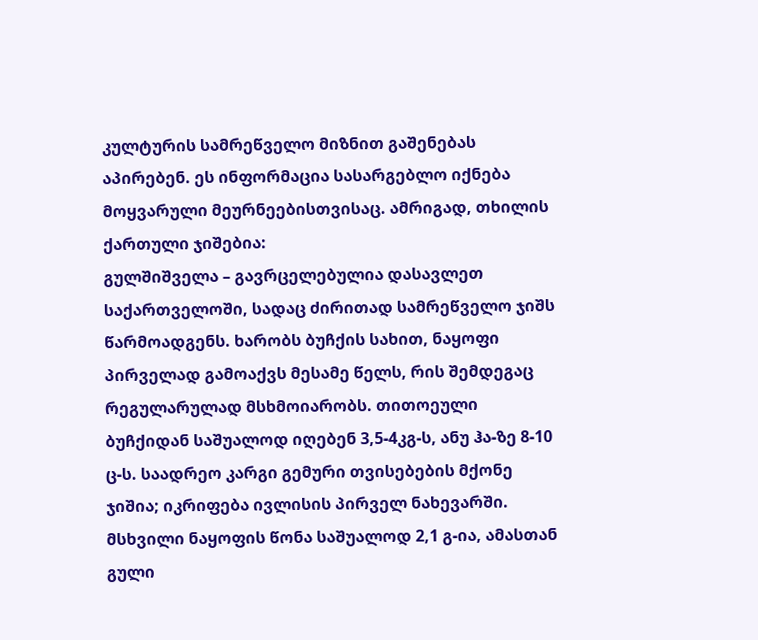კულტურის სამრეწველო მიზნით გაშენებას აპირებენ. ეს ინფორმაცია სასარგებლო იქნება მოყვარული მეურნეებისთვისაც. ამრიგად, თხილის ქართული ჯიშებია:
გულშიშველა – გავრცელებულია დასავლეთ საქართველოში, სადაც ძირითად სამრეწველო ჯიშს წარმოადგენს. ხარობს ბუჩქის სახით, ნაყოფი პირველად გამოაქვს მესამე წელს, რის შემდეგაც რეგულარულად მსხმოიარობს. თითოეული ბუჩქიდან საშუალოდ იღებენ 3,5-4კგ-ს, ანუ ჰა-ზე 8-10 ც-ს. საადრეო კარგი გემური თვისებების მქონე ჯიშია; იკრიფება ივლისის პირველ ნახევარში. მსხვილი ნაყოფის წონა საშუალოდ 2,1 გ-ია, ამასთან გული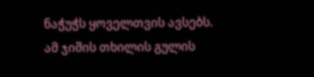ნაჭუჭს ყოველთვის ავსებს. ამ ჯიშის თხილის გულის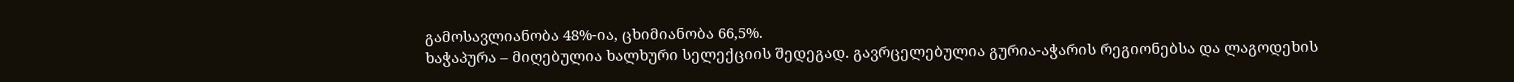გამოსავლიანობა 48%-ია, ცხიმიანობა 66,5%.
ხაჭაპურა – მიღებულია ხალხური სელექციის შედეგად. გავრცელებულია გურია-აჭარის რეგიონებსა და ლაგოდეხის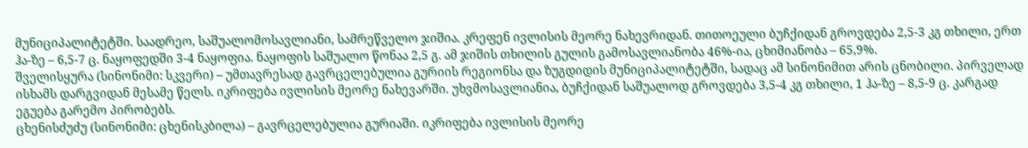მუნიციპალიტეტში. საადრეო, საშუალომოსავლიანი, სამრეწველო ჯიშია. კრეფენ ივლისის მეორე ნახევრიდან. თითოეული ბუჩქიდან გროვდება 2,5-3 კგ თხილი, ერთ ჰა-ზე – 6,5-7 ც. ნაყოფედში 3-4 ნაყოფია. ნაყოფის საშუალო წონაა 2,5 გ. ამ ჯიშის თხილის გულის გამოსავლიანობა 46%-ია, ცხიმიანობა – 65,9%.
შველისყურა (სინონიმი: სკვერი) – უმთავრესად გავრცელებულია გურიის რეგიონსა და ზუგდიდის მუნიციპალიტეტში, სადაც ამ სინონიმით არის ცნობილი. პირველად ისხამს დარგვიდან მესამე წელს. იკრიფება ივლისის მეორე ნახევარში. უხვმოსავლიანია, ბუჩქიდან საშუალოდ გროვდება 3,5-4 კგ თხილი, 1 ჰა-ზე – 8,5-9 ც. კარგად ეგუება გარემო პირობებს.
ცხენისძუძუ (სინონიმი: ცხენისკბილა) – გავრცელებულია გურიაში. იკრიფება ივლისის მეორე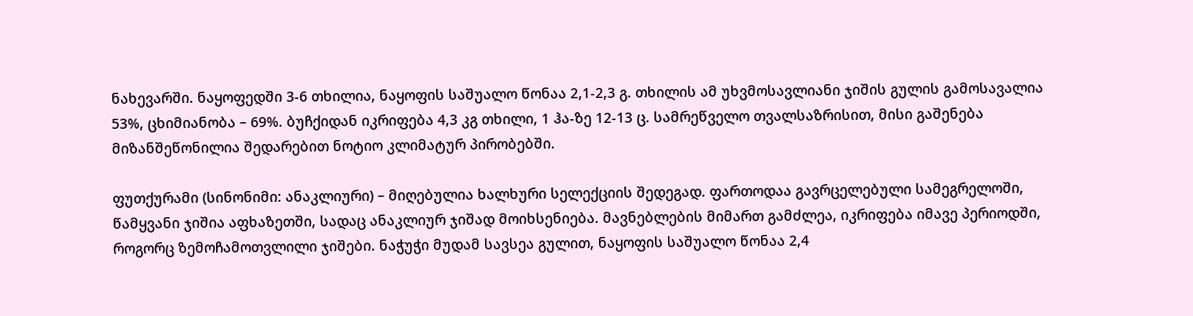ნახევარში. ნაყოფედში 3-6 თხილია, ნაყოფის საშუალო წონაა 2,1-2,3 გ. თხილის ამ უხვმოსავლიანი ჯიშის გულის გამოსავალია 53%, ცხიმიანობა – 69%. ბუჩქიდან იკრიფება 4,3 კგ თხილი, 1 ჰა-ზე 12-13 ც. სამრეწველო თვალსაზრისით, მისი გაშენება მიზანშეწონილია შედარებით ნოტიო კლიმატურ პირობებში.

ფუთქურამი (სინონიმი: ანაკლიური) – მიღებულია ხალხური სელექციის შედეგად. ფართოდაა გავრცელებული სამეგრელოში, წამყვანი ჯიშია აფხაზეთში, სადაც ანაკლიურ ჯიშად მოიხსენიება. მავნებლების მიმართ გამძლეა, იკრიფება იმავე პერიოდში, როგორც ზემოჩამოთვლილი ჯიშები. ნაჭუჭი მუდამ სავსეა გულით, ნაყოფის საშუალო წონაა 2,4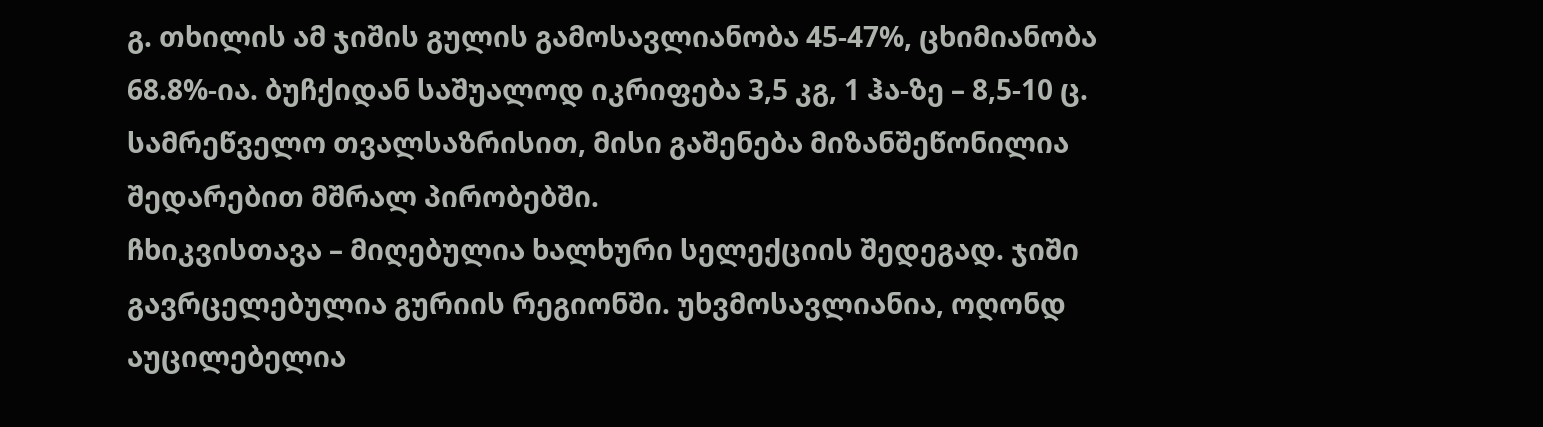გ. თხილის ამ ჯიშის გულის გამოსავლიანობა 45-47%, ცხიმიანობა 68.8%-ია. ბუჩქიდან საშუალოდ იკრიფება 3,5 კგ, 1 ჰა-ზე – 8,5-10 ც. სამრეწველო თვალსაზრისით, მისი გაშენება მიზანშეწონილია შედარებით მშრალ პირობებში.
ჩხიკვისთავა – მიღებულია ხალხური სელექციის შედეგად. ჯიში გავრცელებულია გურიის რეგიონში. უხვმოსავლიანია, ოღონდ აუცილებელია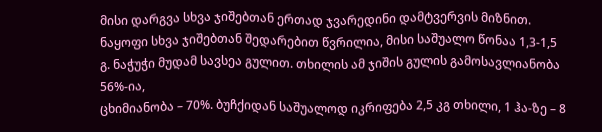მისი დარგვა სხვა ჯიშებთან ერთად ჯვარედინი დამტვერვის მიზნით. ნაყოფი სხვა ჯიშებთან შედარებით წვრილია, მისი საშუალო წონაა 1,3-1,5 გ. ნაჭუჭი მუდამ სავსეა გულით. თხილის ამ ჯიშის გულის გამოსავლიანობა 56%-ია,
ცხიმიანობა – 70%. ბუჩქიდან საშუალოდ იკრიფება 2,5 კგ თხილი, 1 ჰა-ზე – 8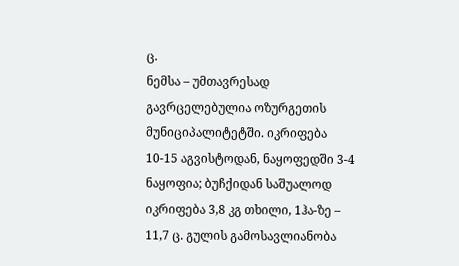ც.
ნემსა – უმთავრესად გავრცელებულია ოზურგეთის მუნიციპალიტეტში. იკრიფება 10-15 აგვისტოდან, ნაყოფედში 3-4 ნაყოფია; ბუჩქიდან საშუალოდ იკრიფება 3,8 კგ თხილი, 1ჰა-ზე – 11,7 ც. გულის გამოსავლიანობა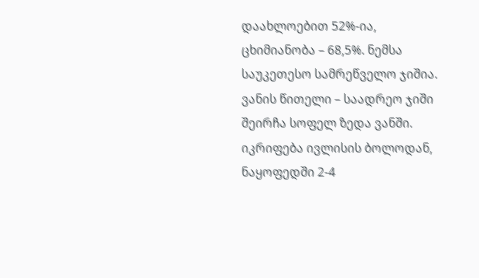დაახლოებით 52%-ია, ცხიმიანობა – 68,5%. ნემსა საუკეთესო სამრეწველო ჯიშია.
ვანის წითელი – საადრეო ჯიში შეირჩა სოფელ ზედა ვანში. იკრიფება ივლისის ბოლოდან, ნაყოფედში 2-4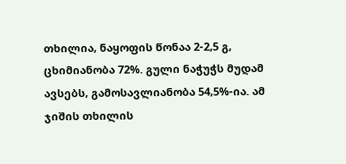თხილია, ნაყოფის წონაა 2-2,5 გ, ცხიმიანობა 72%. გული ნაჭუჭს მუდამ ავსებს, გამოსავლიანობა 54,5%-ია. ამ ჯიშის თხილის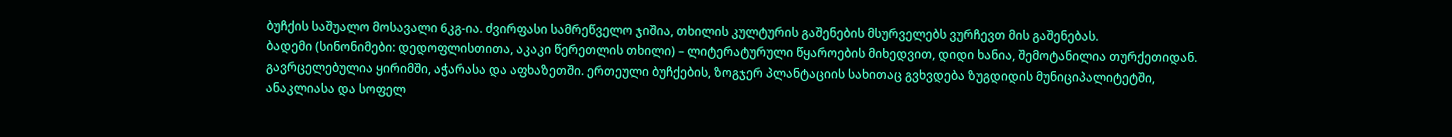ბუჩქის საშუალო მოსავალი 6კგ-ია. ძვირფასი სამრეწველო ჯიშია, თხილის კულტურის გაშენების მსურველებს ვურჩევთ მის გაშენებას.
ბადემი (სინონიმები: დედოფლისთითა, აკაკი წერეთლის თხილი) – ლიტერატურული წყაროების მიხედვით, დიდი ხანია, შემოტანილია თურქეთიდან. გავრცელებულია ყირიმში, აჭარასა და აფხაზეთში. ერთეული ბუჩქების, ზოგჯერ პლანტაციის სახითაც გვხვდება ზუგდიდის მუნიციპალიტეტში, ანაკლიასა და სოფელ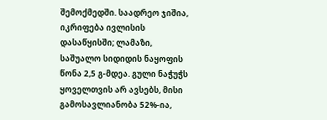შემოქმედში. საადრეო ჯიშია, იკრიფება ივლისის დასაწყისში; ლამაზი, საშუალო სიდიდის ნაყოფის წონა 2,5 გ-მდეა. გული ნაჭუჭს ყოველთვის არ ავსებს, მისი გამოსავლიანობა 52%-ია,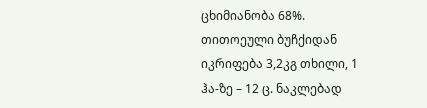ცხიმიანობა 68%. თითოეული ბუჩქიდან იკრიფება 3,2კგ თხილი, 1 ჰა-ზე – 12 ც. ნაკლებად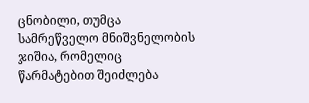ცნობილი, თუმცა სამრეწველო მნიშვნელობის ჯიშია, რომელიც წარმატებით შეიძლება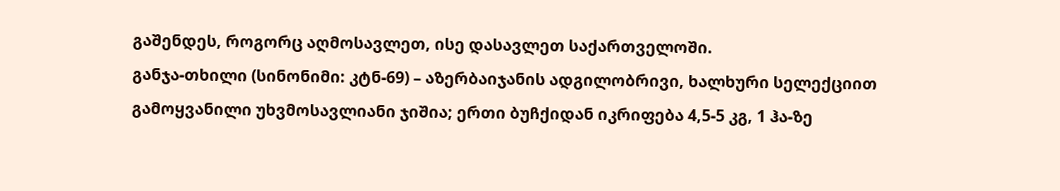გაშენდეს, როგორც აღმოსავლეთ, ისე დასავლეთ საქართველოში.
განჯა-თხილი (სინონიმი: კტნ-69) – აზერბაიჯანის ადგილობრივი, ხალხური სელექციით გამოყვანილი უხვმოსავლიანი ჯიშია; ერთი ბუჩქიდან იკრიფება 4,5-5 კგ, 1 ჰა-ზე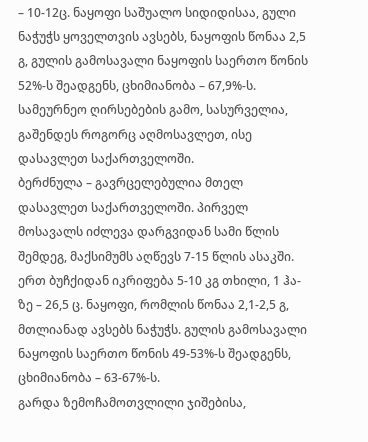– 10-12ც. ნაყოფი საშუალო სიდიდისაა, გული ნაჭუჭს ყოველთვის ავსებს, ნაყოფის წონაა 2,5 გ, გულის გამოსავალი ნაყოფის საერთო წონის 52%-ს შეადგენს, ცხიმიანობა – 67,9%-ს. სამეურნეო ღირსებების გამო, სასურველია, გაშენდეს როგორც აღმოსავლეთ, ისე დასავლეთ საქართველოში.
ბერძნულა – გავრცელებულია მთელ დასავლეთ საქართველოში. პირველ მოსავალს იძლევა დარგვიდან სამი წლის შემდეგ, მაქსიმუმს აღწევს 7-15 წლის ასაკში. ერთ ბუჩქიდან იკრიფება 5-10 კგ თხილი, 1 ჰა-ზე – 26,5 ც. ნაყოფი, რომლის წონაა 2,1-2,5 გ, მთლიანად ავსებს ნაჭუჭს. გულის გამოსავალი ნაყოფის საერთო წონის 49-53%-ს შეადგენს, ცხიმიანობა – 63-67%-ს.
გარდა ზემოჩამოთვლილი ჯიშებისა,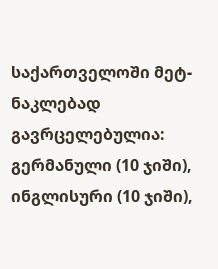საქართველოში მეტ-ნაკლებად გავრცელებულია: გერმანული (10 ჯიში), ინგლისური (10 ჯიში),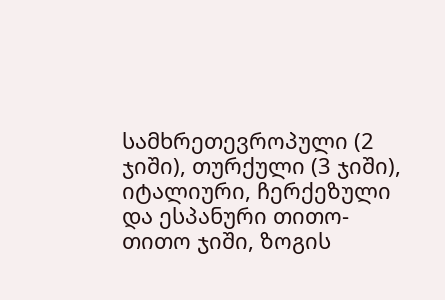სამხრეთევროპული (2 ჯიში), თურქული (3 ჯიში), იტალიური, ჩერქეზული და ესპანური თითო-თითო ჯიში, ზოგის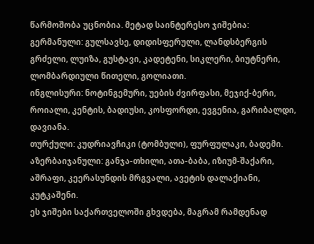წარმოშობა უცნობია. მეტად საინტერესო ჯიშებია:
გერმანული: გულსავსე, დიდისფერული, ლანდსბერგის გრძელი, ლუიზა, გუსტავი, კადეტენი, სიკლერი, ბიუტნერი, ლომბარდიული წითელი, გოლიათი.
ინგლისური: ნოტინგემური, უების ძვირფასი, მეჯიქ-ბერი, როიალი, კენტის, ბადიუსი, კოსფორდი, ევგენია, გარიბალდი, დავიანა.
თურქული: კუდრიავჩიკი (ტომბული), ფურფულაკი, ბადემი.
აზერბაიჯანული: განჯა-თხილი, ათა-ბაბა, იზიუმ-შაქარი, აშრაფი, კეერასუნდის მრგვალი, ავეტის დალაქიანი, კუტკაშენი.
ეს ჯიშები საქართველოში გხვდება, მაგრამ რამდენად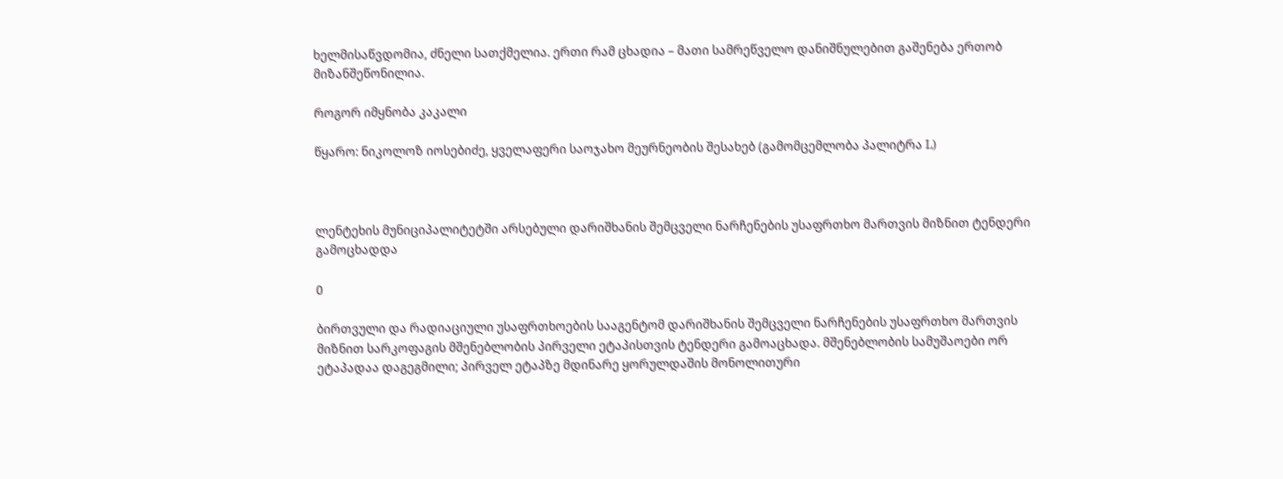ხელმისაწვდომია, ძნელი სათქმელია. ერთი რამ ცხადია – მათი სამრეწველო დანიშნულებით გაშენება ერთობ მიზანშეწონილია.

როგორ იმყნობა კაკალი

წყარო: ნიკოლოზ იოსებიძე, ყველაფერი საოჯახო მეურნეობის შესახებ (გამომცემლობა პალიტრა L)



ლენტეხის მუნიციპალიტეტში არსებული დარიშხანის შემცველი ნარჩენების უსაფრთხო მართვის მიზნით ტენდერი გამოცხადდა

0

ბირთვული და რადიაციული უსაფრთხოების სააგენტომ დარიშხანის შემცველი ნარჩენების უსაფრთხო მართვის მიზნით სარკოფაგის მშენებლობის პირველი ეტაპისთვის ტენდერი გამოაცხადა. მშენებლობის სამუშაოები ორ ეტაპადაა დაგეგმილი; პირველ ეტაპზე მდინარე ყორულდაშის მონოლითური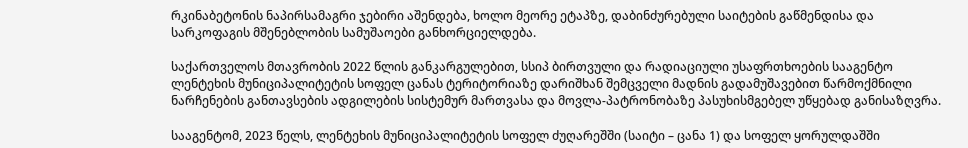რკინაბეტონის ნაპირსამაგრი ჯებირი აშენდება, ხოლო მეორე ეტაპზე, დაბინძურებული საიტების გაწმენდისა და სარკოფაგის მშენებლობის სამუშაოები განხორციელდება.

საქართველოს მთავრობის 2022 წლის განკარგულებით, სსიპ ბირთვული და რადიაციული უსაფრთხოების სააგენტო ლენტეხის მუნიციპალიტეტის სოფელ ცანას ტერიტორიაზე დარიშხან შემცველი მადნის გადამუშავებით წარმოქმნილი ნარჩენების განთავსების ადგილების სისტემურ მართვასა და მოვლა-პატრონობაზე პასუხისმგებელ უწყებად განისაზღვრა.

სააგენტომ, 2023 წელს, ლენტეხის მუნიციპალიტეტის სოფელ ძუღარეშში (საიტი – ცანა 1) და სოფელ ყორულდაშში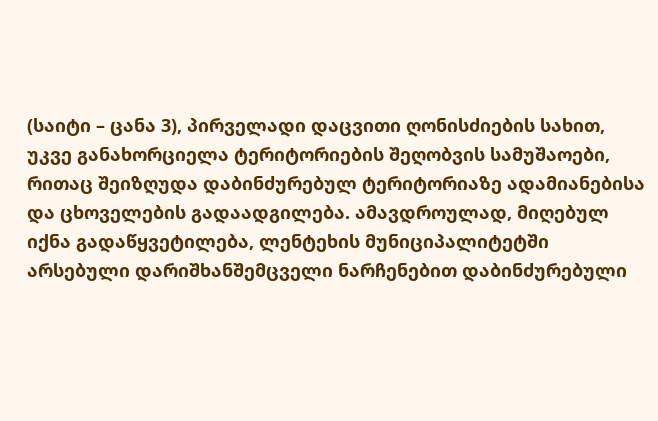(საიტი – ცანა 3), პირველადი დაცვითი ღონისძიების სახით, უკვე განახორციელა ტერიტორიების შეღობვის სამუშაოები, რითაც შეიზღუდა დაბინძურებულ ტერიტორიაზე ადამიანებისა და ცხოველების გადაადგილება. ამავდროულად, მიღებულ იქნა გადაწყვეტილება, ლენტეხის მუნიციპალიტეტში არსებული დარიშხანშემცველი ნარჩენებით დაბინძურებული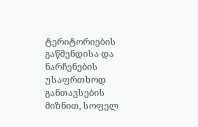ტერიტორიების გაწმენდისა და ნარჩენების უსაფრთხოდ განთავსების მიზნით, სოფელ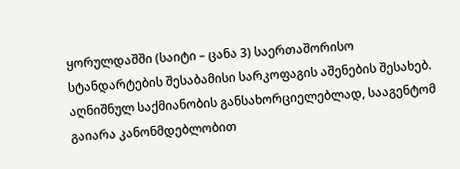ყორულდაშში (საიტი – ცანა 3) საერთაშორისო სტანდარტების შესაბამისი სარკოფაგის აშენების შესახებ. აღნიშნულ საქმიანობის განსახორციელებლად, სააგენტომ გაიარა კანონმდებლობით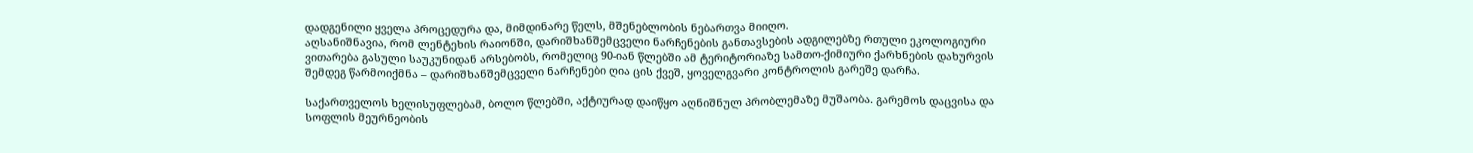დადგენილი ყველა პროცედურა და, მიმდინარე წელს, მშენებლობის ნებართვა მიიღო.
აღსანიშნავია, რომ ლენტეხის რაიონში, დარიშხანშემცველი ნარჩენების განთავსების ადგილებზე რთული ეკოლოგიური ვითარება გასული საუკუნიდან არსებობს, რომელიც 90-იან წლებში ამ ტერიტორიაზე სამთო-ქიმიური ქარხნების დახურვის შემდეგ წარმოიქმნა – დარიშხანშემცველი ნარჩენები ღია ცის ქვეშ, ყოველგვარი კონტროლის გარეშე დარჩა.

საქართველოს ხელისუფლებამ, ბოლო წლებში, აქტიურად დაიწყო აღნიშნულ პრობლემაზე მუშაობა. გარემოს დაცვისა და სოფლის მეურნეობის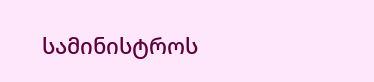სამინისტროს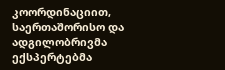კოორდინაციით, საერთაშორისო და ადგილობრივმა ექსპერტებმა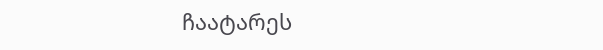ჩაატარეს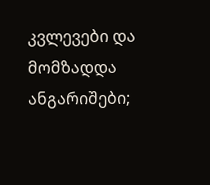კვლევები და მომზადდა ანგარიშები;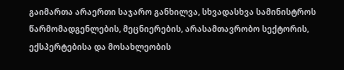გაიმართა არაერთი საჯარო განხილვა, სხვადასხვა სამინისტროს წარმომადგენლების, მეცნიერების, არასამთავრობო სექტორის, ექსპერტებისა და მოსახლეობის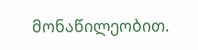მონაწილეობით.